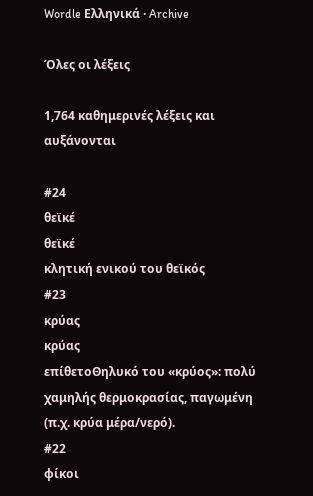Wordle Ελληνικά · Archive

Όλες οι λέξεις

1,764 καθημερινές λέξεις και αυξάνονται

#24
θεϊκέ
θεϊκέ
κλητική ενικού του θεϊκός
#23
κρύας
κρύας
επίθετοΘηλυκό του «κρύος»: πολύ χαμηλής θερμοκρασίας, παγωμένη (π.χ. κρύα μέρα/νερό).
#22
φίκοι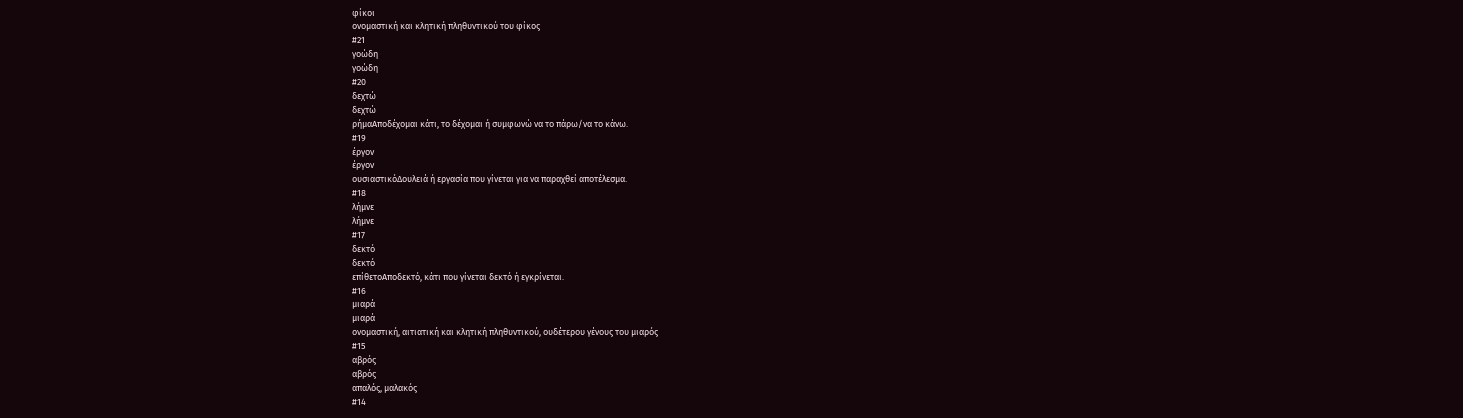φίκοι
ονομαστική και κλητική πληθυντικού του φίκος
#21
γοώδη
γοώδη
#20
δεχτώ
δεχτώ
ρήμαΑποδέχομαι κάτι, το δέχομαι ή συμφωνώ να το πάρω/να το κάνω.
#19
έργον
έργον
ουσιαστικόΔουλειά ή εργασία που γίνεται για να παραχθεί αποτέλεσμα.
#18
λήμνε
λήμνε
#17
δεκτό
δεκτό
επίθετοΑποδεκτό, κάτι που γίνεται δεκτό ή εγκρίνεται.
#16
μιαρά
μιαρά
ονομαστική, αιτιατική και κλητική πληθυντικού, ουδέτερου γένους του μιαρός
#15
αβρός
αβρός
απαλός, μαλακός
#14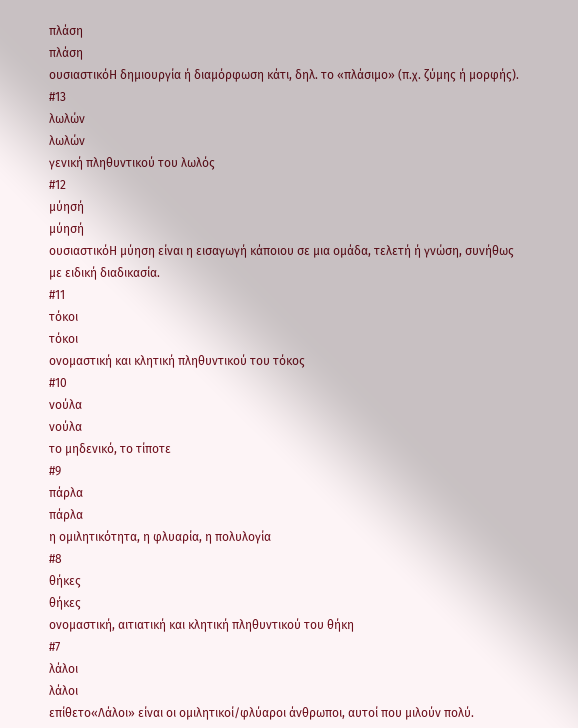πλάση
πλάση
ουσιαστικόΗ δημιουργία ή διαμόρφωση κάτι, δηλ. το «πλάσιμο» (π.χ. ζύμης ή μορφής).
#13
λωλών
λωλών
γενική πληθυντικού του λωλός
#12
μύησή
μύησή
ουσιαστικόΗ μύηση είναι η εισαγωγή κάποιου σε μια ομάδα, τελετή ή γνώση, συνήθως με ειδική διαδικασία.
#11
τόκοι
τόκοι
ονομαστική και κλητική πληθυντικού του τόκος
#10
νούλα
νούλα
το μηδενικό, το τίποτε
#9
πάρλα
πάρλα
η ομιλητικότητα, η φλυαρία, η πολυλογία
#8
θήκες
θήκες
ονομαστική, αιτιατική και κλητική πληθυντικού του θήκη
#7
λάλοι
λάλοι
επίθετο«Λάλοι» είναι οι ομιλητικοί/φλύαροι άνθρωποι, αυτοί που μιλούν πολύ.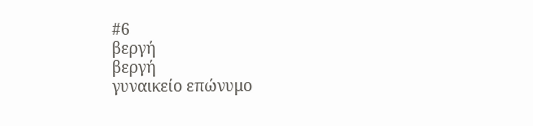#6
βεργή
βεργή
γυναικείο επώνυμο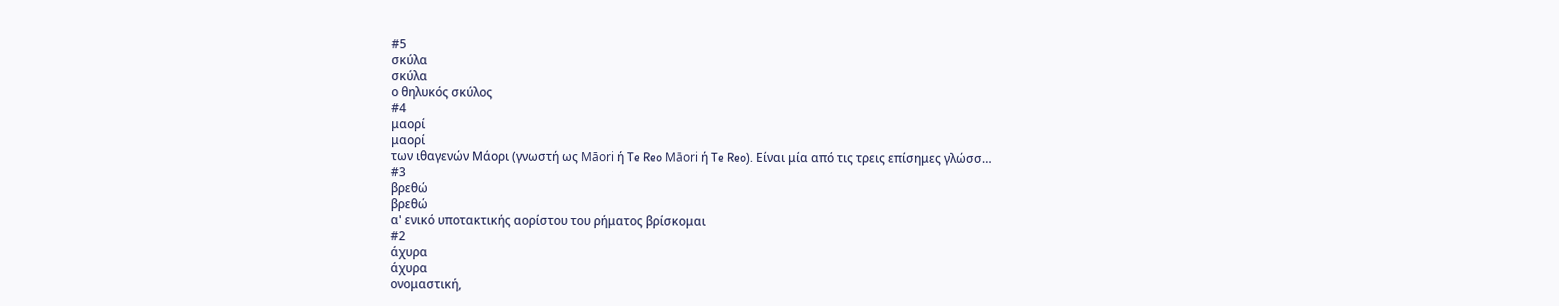#5
σκύλα
σκύλα
ο θηλυκός σκύλος
#4
μαορί
μαορί
των ιθαγενών Μάορι (γνωστή ως Māori ή Te Reo Māori ή Te Reo). Είναι μία από τις τρεις επίσημες γλώσσ…
#3
βρεθώ
βρεθώ
α' ενικό υποτακτικής αορίστου του ρήματος βρίσκομαι
#2
άχυρα
άχυρα
ονομαστική,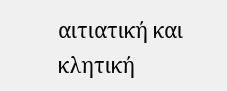αιτιατική και κλητική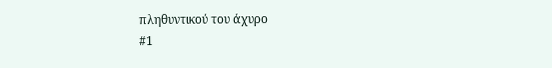πληθυντικού του άχυρο
#1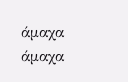άμαχα
άμαχα